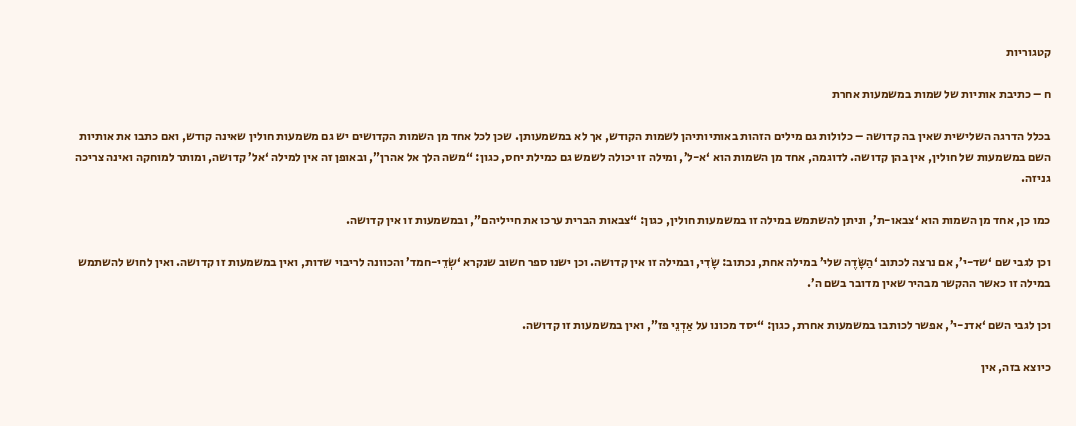קטגוריות

ח – כתיבת אותיות של שמות במשמעות אחרת

בכלל הדרגה השלישית שאין בה קדושה – כלולות גם מילים הזהות באותיותיהן לשמות הקודש, אך לא במשמעותן. שכן לכל אחד מן השמות הקדושים יש גם משמעות חולין שאינה קודש, ואם כתבו את אותיות השם במשמעות של חולין, אין בהן קדושה. לדוגמה, אחד מן השמות הוא ‘א-ל’, ומילה זו יכולה לשמש גם כמילת יחס, כגון: “משה הלך אל אהרן”, ובאופן זה אין למילה ‘אל’ קדושה, ומותר למוחקה ואינה צריכה גניזה.

כמו כן, אחד מן השמות הוא ‘צבאו-ת’, וניתן להשתמש במילה זו במשמעות חולין, כגון: “צבאות הברית ערכו את חייליהם”, ובמשמעות זו אין קדושה.

וכן לגבי שם ‘שד-י’, אם נרצה לכתוב ‘הַשָּׂדֶה שלי’ במילה אחת, נכתוב: שָֹדִי, ובמילה זו אין קדושה. וכן ישנו ספר חשוב שנקרא ‘שְֹדֵי-חמד’ והכוונה לריבוי שדות, ואין במשמעות זו קדושה. ואין לחוש להשתמש במילה זו כאשר ההקשר מבהיר שאין מדובר בשם ה’.

וכן לגבי השם ‘אדנ-י’, אפשר לכותבו במשמעות אחרת, כגון: “יסד מכונו על אַדְנֵי פז”, ואין במשמעות זו קדושה.

כיוצא בזה, אין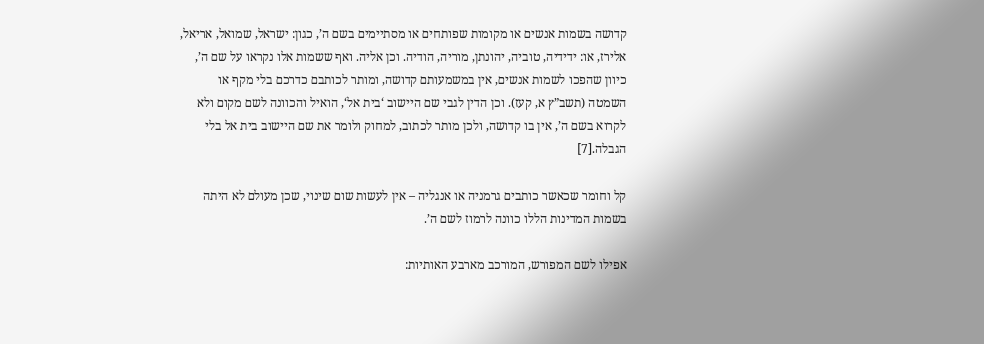קדושה בשמות אנשים או מקומות שפותחים או מסתיימים בשם ה’, כגון: ישראל, שמואל, אריאל, אלירז, או: ידידיה, טוביה, יהונתן, מוריה, הודיה. וכן אליה. ואף ששמות אלו נקראו על שם ה’, כיוון שהפכו לשמות אנשים, אין במשמעותם קדושה, ומותר לכותבם כדרכם בלי מקף או השמטה (תשב”ץ א, קעז). וכן הדין לגבי שם היישוב ‘בית אל‘, הואיל והכוונה לשם מקום ולא לקרוא בשם ה’, אין בו קדושה, ולכן מותר לכתוב, למחוק ולומר את שם היישוב בית אל בלי הגבלה.[7]

קל וחומר שכאשר כותבים גרמניה או אנגליה – אין לעשות שום שינוי, שכן מעולם לא היתה בשמות המדינות הללו כוונה לרמוז לשם ה’.

אפילו לשם המפורש, המורכב מארבע האותיות: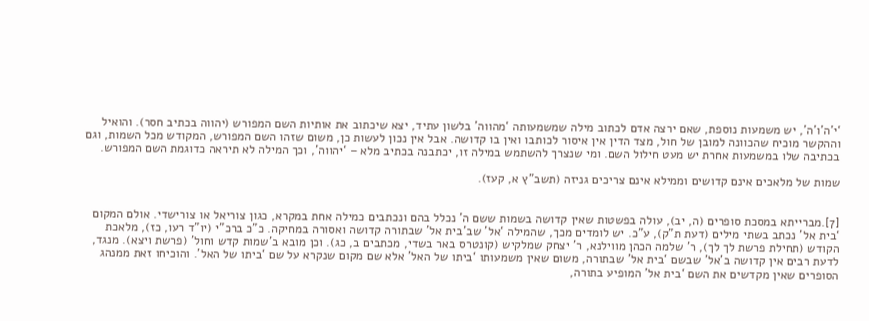‘י’ה’ו’ה’, יש משמעות נוספת, שאם ירצה אדם לכתוב מילה שמשמעותה ‘מהווה’ בלשון עתיד, יצא שיכתוב את אותיות השם המפורש (יהווה בכתיב חסר). והואיל וההקשר מוכיח שהכוונה למובן של חול, מצד הדין אין איסור לכותבו ואין בו קדושה. אבל אין נכון לעשות כן, משום שזהו השם המפורש, המקודש מכל השמות, וגם בכתיבה שלו במשמעות אחרת יש מעט חילול השם. ומי שנצרך להשתמש במילה זו, יכתבנה בכתיב מלא – ‘יהווה’, וכך המילה לא תיראה כדוגמת השם המפורש.

שמות של מלאכים אינם קדושים וממילא אינם צריכים גניזה (תשב”ץ א, קעז).


[7].מברייתא במסכת סופרים (ה, יב), עולה בפשטות שאין קדושה בשמות ששם ה’ נכלל בהם ונכתבים כמילה אחת במקרא, כגון צוריאל או צורישדי. אולם המקום ‘בית אל’ נכתב בשתי מילים (דעת ת”ק), ע”כ. יש לומדים מכך, שהמילה ‘אל’ שב’בית אל’ שבתורה קדושה ואסורה במחיקה. כ”כ ברכ”י (יו”ד רעו, כז), מלאכת הקודש (תחילת פרשת לך לך), ר’ שלמה הכהן מווילנא, ר’ יצחק שמלקיש (קונטרס באר בשדי, מכתבים ב, כג). וכן מובא ב’שמות קדש וחול’ (פרשת ויצא). מנגד, לדעת רבים אין קדושה ב’אל’ שבשם ‘בית אל’ שבתורה, משום שאין משמעותו ‘ביתו של האל’ אלא שם מקום שנקרא על שם ‘ביתו של האל’. והוכיחו זאת ממנהג הסופרים שאין מקדשים את השם ‘בית אל’ המופיע בתורה,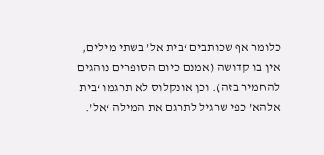כלומר אף שכותבים ‘בית אל’ בשתי מילים, אין בו קדושה (אמנם כיום הסופרים נוהגים להחמיר בזה). וכן אונקלוס לא תרגמו ‘בית אלהא’ כפי שרגיל לתרגם את המילה ‘אל’.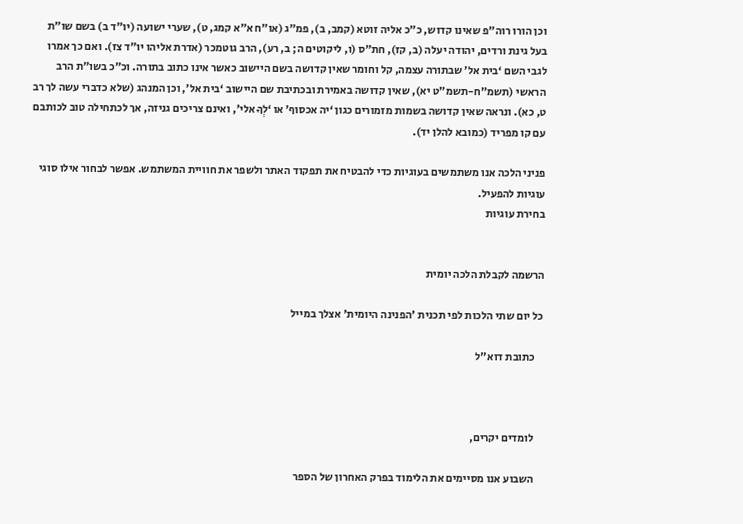וכן הורו רוה”פ שאינו קדוש, כ”כ אליה זוטא (קמב, ב), פמ”ג (או”ח א”א קמג, ט), שערי ישועה (יו”ד ב) בשם שו”ת בעל גינת ורדים, יהודה יעלה (ב, קז), חת”ס (ו, ליקוטים ה; ב, רע), הרב גוטמכר (אדרת אליהו יו”ד צז). ואם כך אמרו לגבי השם ‘בית אל’ שבתורה עצמה, קל וחומר שאין קדושה בשם היישוב כאשר אינו כתוב בתורה. וכ”כ בשו”ת הרב הראשי (תשמ”ח-תשמ”ט יא), שאין קדושה באמירת ובכתיבת שם היישוב ‘בית אל’, וכן המנהג (שלא כדברי עשה לך רב ט, כא). ונראה שאין קדושה בשמות מזמורים כגון ‘יה אכסוף’ או ‘לְךָ אלי’, ואינם צריכים גניזה, אך לכתחילה טוב לכותבם עם קו מפריד (כמובא להלן יד).

פניני הלכה אנו משתמשים בעוגיות כדי להבטיח את תפקוד האתר ולשפר את חוויית המשתמש. אפשר לבחור אילו סוגי עוגיות להפעיל.
בחירת עוגיות


הרשמה לקבלת הלכה יומית

כל יום שתי הלכות לפי תכנית 'הפנינה היומית' אצלך במייל

    כתובת דוא"ל



    לומדים יקרים,

    השבוע אנו מסיימים את הלימוד בפרק האחרון של הספר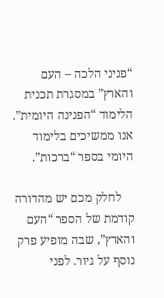“פניני הלכה – העם והארץ” במסגרת תכנית הלימוד “הפנינה היומית”. אנו ממשיכים בלימוד היומי בספר “ברכות”.

    לחלק מכם יש מהדורה קודמת של הספר “העם והארץ”, שבה מופיע פרק נוסף על גיור. לפני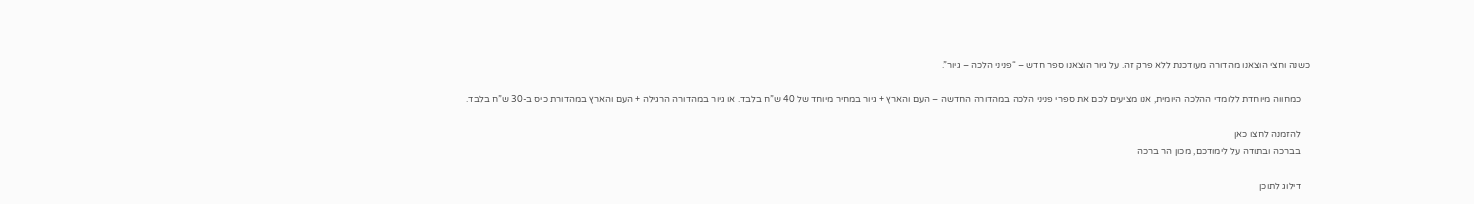כשנה וחצי הוצאנו מהדורה מעודכנת ללא פרק זה. על גיור הוצאנו ספר חדש – “פניני הלכה – גיור”.

    כמחווה מיוחדת ללומדי ההלכה היומית, אנו מציעים לכם את ספרי פניני הלכה במהדורה החדשה – העם והארץ + גיור במחיר מיוחד של 40 ש”ח בלבד. או גיור במהדורה הרגילה + העם והארץ במהדורת כיס ב-30 ש”ח בלבד.

    להזמנה לחצו כאן
    בברכה ובתודה על לימודכם, מכון הר ברכה

    דילוג לתוכן